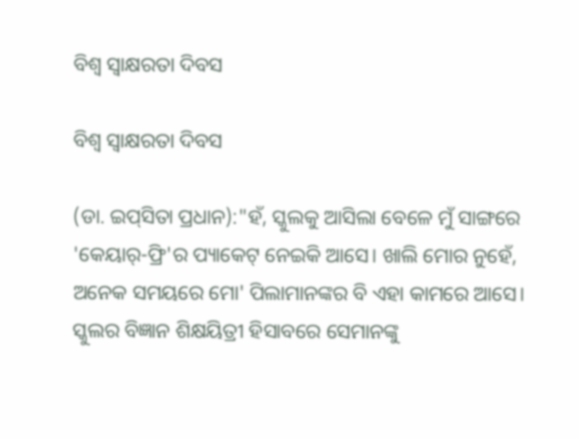ବିଶ୍ବ ସ୍ବାକ୍ଷରତା ଦିବସ

ବିଶ୍ବ ସ୍ବାକ୍ଷରତା ଦିବସ

(ଡା. ଇପ୍‌ସିତା ପ୍ରଧାନ):"ହଁ, ସ୍କୁଲକୁ ଆସିଲା ବେଳେ ମୁଁ ସାଙ୍ଗରେ 'କେୟାର୍-ଫ୍ରି'ର ପ୍ୟାକେଟ୍ ନେଇକି ଆସେ। ଖାଲି ମୋର ନୁହେଁ, ଅନେକ ସମୟରେ ମୋ' ପିଲାମାନଙ୍କର ବି ଏହା କାମରେ ଆସେ। ସ୍କୁଲର ବିଜ୍ଞାନ ଶିକ୍ଷୟିତ୍ରୀ ହିସାବରେ ସେମାନଙ୍କୁ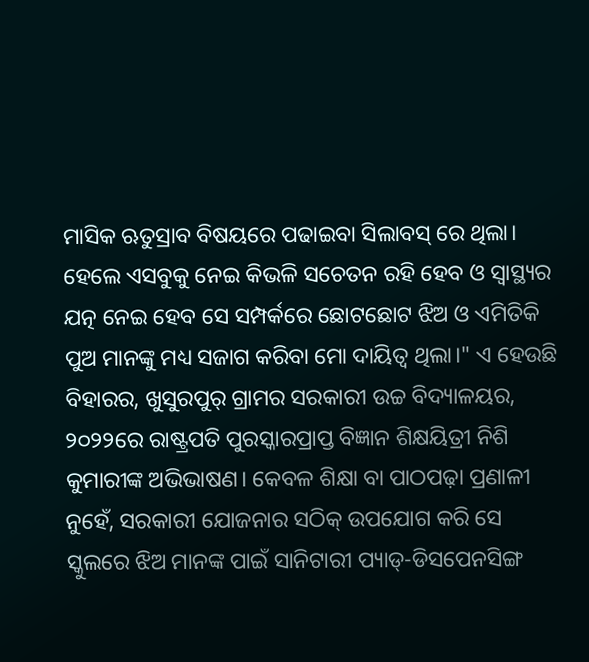ମାସିକ ଋତୁସ୍ରାବ ବିଷୟରେ ପଢାଇବା ସିଲାବସ୍ ରେ ଥିଲା। ହେଲେ ଏସବୁକୁ ନେଇ କିଭଳି ସଚେତନ ରହି ହେବ ଓ ସ୍ବାସ୍ଥ୍ୟର ଯତ୍ନ ନେଇ ହେବ ସେ ସମ୍ପର୍କରେ ଛୋଟଛୋଟ ଝିଅ ଓ ଏମିତିକି ପୁଅ ମାନଙ୍କୁ ମଧ୍ୟ ସଜାଗ କରିବା ମୋ ଦାୟିତ୍ୱ ଥିଲା।" ଏ ହେଉଛି ବିହାରର, ଖୁସୁରପୁର୍ ଗ୍ରାମର ସରକାରୀ ଉଚ୍ଚ ବିଦ୍ୟାଳୟର, ୨୦୨୨ରେ ରାଷ୍ଟ୍ରପତି ପୁରସ୍କାରପ୍ରାପ୍ତ ବିଜ୍ଞାନ ଶିକ୍ଷୟିତ୍ରୀ ନିଶି କୁମାରୀଙ୍କ ଅଭିଭାଷଣ। କେବଳ ଶିକ୍ଷା ବା ପାଠପଢ଼ା ପ୍ରଣାଳୀ ନୁହେଁ, ସରକାରୀ ଯୋଜନାର ସଠିକ୍ ଉପଯୋଗ କରି ସେ ସ୍କୁଲରେ ଝିଅ ମାନଙ୍କ ପାଇଁ ସାନିଟାରୀ ପ୍ୟାଡ୍-ଡିସପେନସିଙ୍ଗ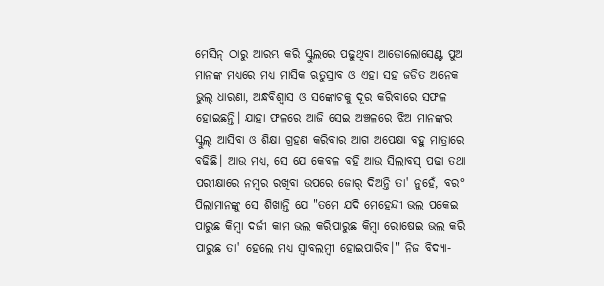ମେସିନ୍ ଠାରୁ ଆରମ୍ଭ କରି ସ୍କୁଲରେ ପଢୁଥିବା ଆଡୋଲୋସେଣ୍ଟ ପୁଅ ମାନଙ୍କ ମଧ୍ୟରେ ମଧ୍ୟ ମାସିକ ଋତୁସ୍ରାବ ଓ ଏହା ସହ ଜଡିତ ଅନେକ ଭୁଲ୍ ଧାରଣା, ଅନ୍ଧବିଶ୍ୱାସ ଓ ସଙ୍କୋଚକୁ ଦୂର କରିବାରେ ସଫଳ ହୋଇଛନ୍ତି। ଯାହା ଫଳରେ ଆଜି ସେଇ ଅଞ୍ଚଳରେ ଝିଅ ମାନଙ୍କର ସ୍କୁଲ୍ ଆସିବା ଓ ଶିକ୍ଷା ଗ୍ରହଣ କରିବାର ଆଗ ଅପେକ୍ଷା ବହୁ ମାତ୍ରାରେ ବଢିଛି। ଆଉ ମଧ୍ୟ, ସେ ଯେ କେବଳ ବହି ଆଉ ସିଲାବସ୍ ପଢା ତଥା ପରୀକ୍ଷାରେ ନମ୍ବର ରଖିବା ଉପରେ ଜୋର୍ ଦିଅନ୍ତି ତା' ନୁହେଁ, ବର° ପିଲାମାନଙ୍କୁ ସେ ଶିଖାନ୍ତି ଯେ "ତମେ ଯଦି ମେହେନ୍ଦୀ ଭଲ ପକେଇ ପାରୁଛ କିମ୍ବା ଦର୍ଜୀ କାମ ଭଲ କରିପାରୁଛ କିମ୍ବା ରୋଷେଇ ଭଲ କରି ପାରୁଛ ତା' ହେଲେ ମଧ୍ୟ ସ୍ବାବଲମ୍ବୀ ହୋଇପାରିବ।" ନିଜ ବିଦ୍ୟା-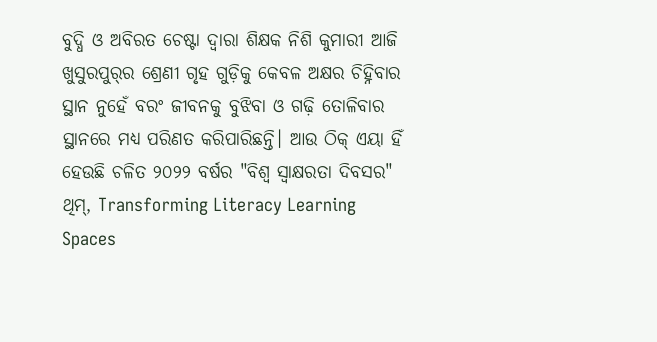ବୁଦ୍ଧି ଓ ଅବିରତ ଚେଷ୍ଟା ଦ୍ଵାରା ଶିକ୍ଷକ ନିଶି କୁମାରୀ ଆଜି ଖୁସୁରପୁର୍‌ର ଶ୍ରେଣୀ ଗୃହ ଗୁଡ଼ିକୁ କେବଳ ଅକ୍ଷର ଚିହ୍ନିବାର ସ୍ଥାନ ନୁହେଁ ବରଂ ଜୀବନକୁ ବୁଝିବା ଓ ଗଢ଼ି ତୋଳିବାର ସ୍ଥାନରେ ମଧ୍ୟ ପରିଣତ କରିପାରିଛନ୍ତି। ଆଉ ଠିକ୍ ଏୟା ହିଁ ହେଉଛି ଚଳିତ ୨୦୨୨ ବର୍ଷର "ବିଶ୍ବ ସ୍ବାକ୍ଷରତା ଦିବସର" ଥିମ୍, Transforming Literacy Learning Spaces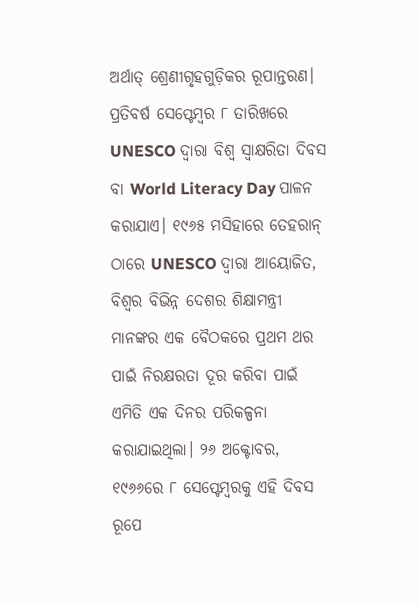ଅର୍ଥାତ୍ ଶ୍ରେଣୀଗୃହଗୁଡ଼ିକର ରୂପାନ୍ତରଣ।         ପ୍ରତିବର୍ଷ ସେପ୍ଟେମ୍ବର ୮ ତାରିଖରେ  UNESCO ଦ୍ବାରା ବିଶ୍ବ ସ୍ବାକ୍ଷରିତା ଦିବସ ବା World Literacy Day ପାଳନ କରାଯାଏ। ୧୯୬୫ ମସିହାରେ ତେହରାନ୍ ଠାରେ UNESCO ଦ୍ବାରା ଆୟୋଜିତ, ବିଶ୍ବର ବିଭିନ୍ନ ଦେଶର ଶିକ୍ଷାମନ୍ତ୍ରୀ ମାନଙ୍କର ଏକ ବୈଠକରେ ପ୍ରଥମ ଥର ପାଇଁ ନିରକ୍ଷରତା ଦୂର କରିବା ପାଇଁ ଏମିତି ଏକ ଦିନର ପରିକଳ୍ପନା କରାଯାଇଥିଲା। ୨୬ ଅକ୍ଟୋବର, ୧୯୬୬ରେ ୮ ସେପ୍ଟେମ୍ବରକୁ ଏହି ଦିବସ ରୂପେ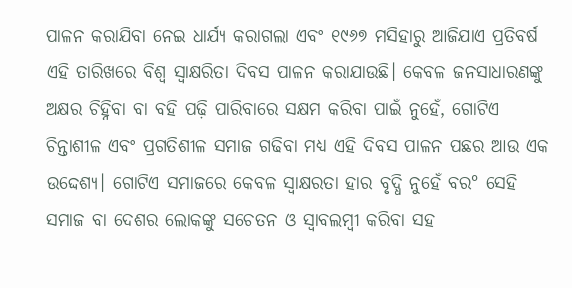ପାଳନ କରାଯିବା ନେଇ ଧାର୍ଯ୍ୟ କରାଗଲା ଏବଂ ୧୯୬୭ ମସିହାରୁ ଆଜିଯାଏ ପ୍ରତିବର୍ଷ ଏହି ତାରିଖରେ ବିଶ୍ବ ସ୍ବାକ୍ଷରିତା ଦିବସ ପାଳନ କରାଯାଉଛି। କେବଳ ଜନସାଧାରଣଙ୍କୁ ଅକ୍ଷର ଚିହ୍ନିବା ବା ବହି ପଢ଼ି ପାରିବାରେ ସକ୍ଷମ କରିବା ପାଇଁ ନୁହେଁ, ଗୋଟିଏ ଚିନ୍ତାଶୀଳ ଏବଂ ପ୍ରଗତିଶୀଳ ସମାଜ ଗଢିବା ମଧ୍ୟ ଏହି ଦିବସ ପାଳନ ପଛର ଆଉ ଏକ ଉଦ୍ଦେଶ୍ୟ। ଗୋଟିଏ ସମାଜରେ କେବଳ ସ୍ବାକ୍ଷରତା ହାର ବୃଦ୍ଧି ନୁହେଁ ବର° ସେହି ସମାଜ ବା ଦେଶର ଲୋକଙ୍କୁ ସଚେତନ ଓ ସ୍ବାବଲମ୍ବୀ କରିବା ସହ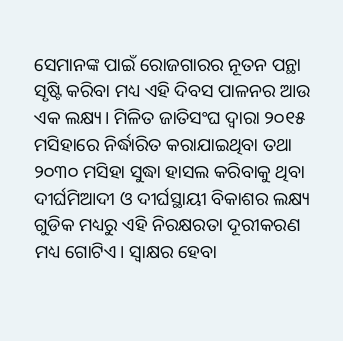ସେମାନଙ୍କ ପାଇଁ ରୋଜଗାରର ନୂତନ ପନ୍ଥା ସୃଷ୍ଟି କରିବା ମଧ୍ୟ ଏହି ଦିବସ ପାଳନର ଆଉ ଏକ ଲକ୍ଷ୍ୟ। ମିଳିତ ଜାତିସଂଘ ଦ୍ଵାରା ୨୦୧୫ ମସିହାରେ ନିର୍ଦ୍ଧାରିତ କରାଯାଇଥିବା ତଥା ୨୦୩୦ ମସିହା ସୁଦ୍ଧା ହାସଲ କରିବାକୁ ଥିବା ଦୀର୍ଘମିଆଦୀ ଓ ଦୀର୍ଘସ୍ଥାୟୀ ବିକାଶର ଲକ୍ଷ୍ୟ ଗୁଡିକ ମଧ୍ୟରୁ ଏହି ନିରକ୍ଷରତା ଦୂରୀକରଣ ମଧ୍ୟ ଗୋଟିଏ। ସ୍ବାକ୍ଷର ହେବା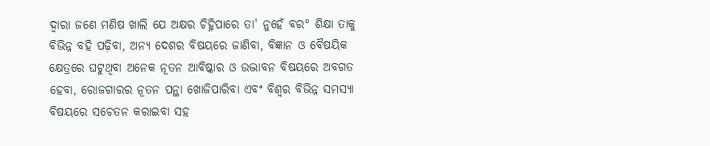ଦ୍ଵାରା ଜଣେ ମଣିଷ ଖାଲି ଯେ ଅକ୍ଷର ଚିହ୍ନିପାରେ ତା' ନୁହେଁ ବର° ଶିକ୍ଷା ତାକୁ ବିଭିନ୍ନ ବହି ପଢ଼ିବା, ଅନ୍ୟ ଦେଶର ବିଷୟରେ ଜାଣିବା, ବିଜ୍ଞାନ ଓ ବୈଷୟିକ କ୍ଷେତ୍ରରେ ଘଟୁଥିବା ଅନେକ ନୂତନ ଆବିଷ୍କାର ଓ ଉଦ୍ଭାବନ ବିଷୟରେ ଅବଗତ ହେବା, ରୋଜଗାରର ନୂତନ ପନ୍ଥା ଖୋଜିପାରିବା ଏବଂ ବିଶ୍ବର ବିଭିନ୍ନ ସମସ୍ୟା ବିଷୟରେ ସଚେତନ କରାଇବା ସହ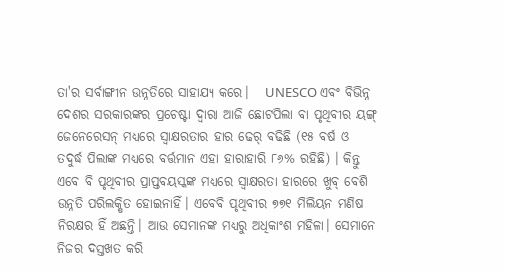ତା'ର ସର୍ବାଙ୍ଗୀନ ଉନ୍ନତିରେ ସାହାଯ୍ୟ କରେ।   UNESCO ଏବଂ ବିଭିନ୍ନ ଦେଶର ସରକାରଙ୍କର ପ୍ରଚେଷ୍ଟା ଦ୍ବାରା ଆଜି ଛୋଟପିଲା ବା ପୃଥିବୀର ୟଙ୍ଗ୍ ଜେନେରେସନ୍ ମଧ୍ୟରେ ସ୍ବାକ୍ଷରତାର ହାର ଢେର୍ ବଢିଛି (୧୫ ବର୍ଷ ଓ ତଦୁର୍ଦ୍ଧ ପିଲାଙ୍କ ମଧ୍ୟରେ ବର୍ତ୍ତମାନ ଏହା ହାରାହାରି ୮୬% ରହିଛି) । କିନ୍ତୁ ଏବେ ବି ପୃଥିବୀର ପ୍ରାପ୍ତବୟସ୍କଙ୍କ ମଧ୍ୟରେ ସ୍ବାକ୍ଷରତା ହାରରେ ଖୁବ୍ ବେଶି ଉନ୍ନତି ପରିଲକ୍ଷିତ ହୋଇନାହିଁ। ଏବେବି ପୃଥିବୀର ୭୭୧ ମିଲିୟନ ମଣିଷ ନିରକ୍ଷର ହିଁ ଅଛନ୍ତି। ଆଉ ସେମାନଙ୍କ ମଧ୍ୟରୁ ଅଧିକାଂଶ ମହିଳା। ସେମାନେ ନିଜର ଦସ୍ତଖତ କରି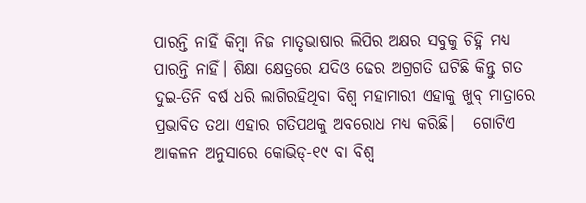ପାରନ୍ତି ନାହିଁ କିମ୍ବା ନିଜ ମାତୃଭାଷାର ଲିପିର ଅକ୍ଷର ସବୁକୁ ଚିହ୍ନି ମଧ୍ୟ ପାରନ୍ତି ନାହିଁ। ଶିକ୍ଷା କ୍ଷେତ୍ରରେ ଯଦିଓ ଢେର ଅଗ୍ରଗତି ଘଟିଛି କିନ୍ତୁ ଗତ ଦୁଇ-ତିନି ବର୍ଷ ଧରି ଲାଗିରହିଥିବା ବିଶ୍ବ ମହାମାରୀ ଏହାକୁ ଖୁବ୍ ମାତ୍ରାରେ ପ୍ରଭାବିତ ତଥା ଏହାର ଗତିପଥକୁ ଅବରୋଧ ମଧ୍ୟ କରିଛି।   ଗୋଟିଏ ଆକଳନ ଅନୁସାରେ କୋଭିଡ୍-୧୯ ବା ବିଶ୍ବ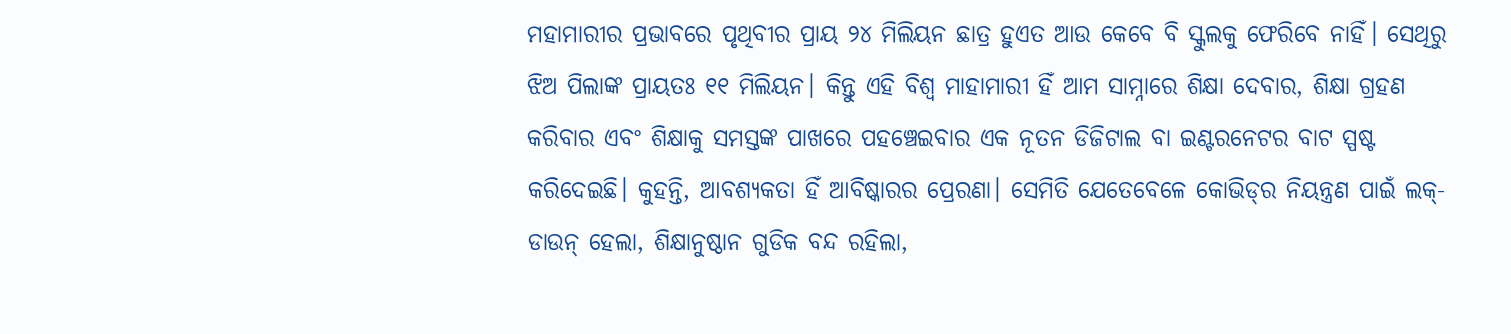ମହାମାରୀର ପ୍ରଭାବରେ ପୃଥିବୀର ପ୍ରାୟ ୨୪ ମିଲିୟନ ଛାତ୍ର ହୁଏତ ଆଉ କେବେ ବି ସ୍କୁଲକୁ ଫେରିବେ ନାହିଁ। ସେଥିରୁ ଝିଅ ପିଲାଙ୍କ ପ୍ରାୟତଃ ୧୧ ମିଲିୟନ। କିନ୍ତୁ ଏହି ବିଶ୍ବ ମାହାମାରୀ ହିଁ ଆମ ସାମ୍ନାରେ ଶିକ୍ଷା ଦେବାର, ଶିକ୍ଷା ଗ୍ରହଣ କରିବାର ଏବଂ ଶିକ୍ଷାକୁ ସମସ୍ତଙ୍କ ପାଖରେ ପହଞ୍ଚେଇବାର ଏକ ନୂତନ ଡିଜିଟାଲ ବା ଇଣ୍ଟରନେଟର ବାଟ ସ୍ପଷ୍ଟ କରିଦେଇଛି। କୁହନ୍ତି, ଆବଶ୍ୟକତା ହିଁ ଆବିଷ୍କାରର ପ୍ରେରଣା। ସେମିତି ଯେତେବେଳେ କୋଭିଡ୍‌ର ନିୟନ୍ତ୍ରଣ ପାଇଁ ଲକ୍-ଡାଉନ୍ ହେଲା, ଶିକ୍ଷାନୁଷ୍ଠାନ ଗୁଡିକ ବନ୍ଦ ରହିଲା,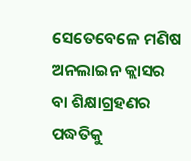ସେତେବେଳେ ମଣିଷ ଅନଲାଇନ କ୍ଲାସର ବା ଶିକ୍ଷାଗ୍ରହଣର ପଦ୍ଧତିକୁ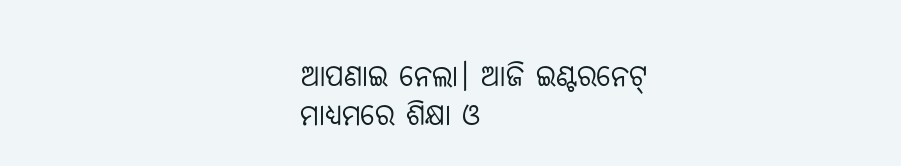ଆପଣାଇ ନେଲା। ଆଜି ଇଣ୍ଟରନେଟ୍ ମାଧ୍ୟମରେ ଶିକ୍ଷା ଓ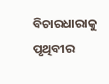ବିଚାରଧାରାକୁ ପୃଥିବୀର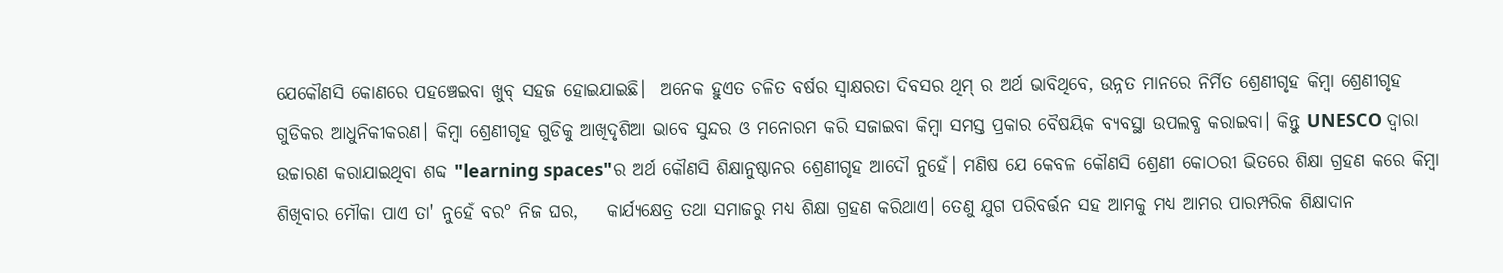ଯେକୌଣସି କୋଣରେ ପହଞ୍ଚେଇବା ଖୁବ୍ ସହଜ ହୋଇଯାଇଛି।  ଅନେକ ହୁଏତ ଚଳିତ ବର୍ଷର ସ୍ବାକ୍ଷରତା ଦିବସର ଥିମ୍ ର ଅର୍ଥ ଭାବିଥିବେ, ଉନ୍ନତ ମାନରେ ନିର୍ମିତ ଶ୍ରେଣୀଗୃହ କିମ୍ବା ଶ୍ରେଣୀଗୃହ ଗୁଡିକର ଆଧୁନିକୀକରଣ। କିମ୍ବା ଶ୍ରେଣୀଗୃହ ଗୁଡିକୁ ଆଖିଦୃଶିଆ ଭାବେ ସୁନ୍ଦର ଓ ମନୋରମ କରି ସଜାଇବା କିମ୍ବା ସମସ୍ତ ପ୍ରକାର ବୈଷୟିକ ବ୍ୟବସ୍ଥା ଉପଲବ୍ଧ କରାଇବା। କିନ୍ତୁ UNESCO ଦ୍ବାରା ଉଚ୍ଚାରଣ କରାଯାଇଥିବା ଶବ୍ଦ "learning spaces"ର ଅର୍ଥ କୌଣସି ଶିକ୍ଷାନୁଷ୍ଠାନର ଶ୍ରେଣୀଗୃହ ଆଦୌ ନୁହେଁ। ମଣିଷ ଯେ କେବଳ କୌଣସି ଶ୍ରେଣୀ କୋଠରୀ ଭିତରେ ଶିକ୍ଷା ଗ୍ରହଣ କରେ କିମ୍ବା ଶିଖିବାର ମୌକା ପାଏ ତା' ନୁହେଁ ବର° ନିଜ ଘର,    କାର୍ଯ୍ୟକ୍ଷେତ୍ର ତଥା ସମାଜରୁ ମଧ୍ୟ ଶିକ୍ଷା ଗ୍ରହଣ କରିଥାଏ। ତେଣୁ ଯୁଗ ପରିବର୍ତ୍ତନ ସହ ଆମକୁ ମଧ୍ୟ ଆମର ପାରମ୍ପରିକ ଶିକ୍ଷାଦାନ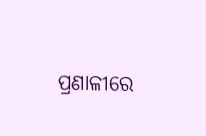ପ୍ରଣାଳୀରେ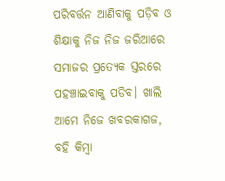ପରିବର୍ତ୍ତନ ଆଣିବାକୁ ପଡ଼ିବ ଓ ଶିକ୍ଷାକୁ ନିଜ ନିଜ ଜରିଆରେ ସମାଜର ପ୍ରତ୍ୟେକ ସ୍ତରରେ ପହଞ୍ଚାଇବାକୁ ପଡିବ। ଖାଲି ଆମେ ନିଜେ ଖବରକାଗଜ, ବହି କିମ୍ବା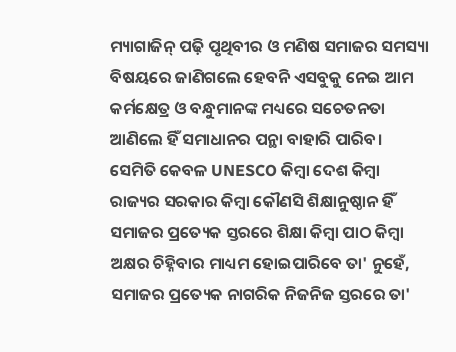ମ୍ୟାଗାଜିନ୍ ପଢ଼ି ପୃଥିବୀର ଓ ମଣିଷ ସମାଜର ସମସ୍ୟା ବିଷୟରେ ଜାଣିଗଲେ ହେବନି ଏସବୁକୁ ନେଇ ଆମ କର୍ମକ୍ଷେତ୍ର ଓ ବନ୍ଧୁମାନଙ୍କ ମଧ୍ୟରେ ସଚେତନତା ଆଣିଲେ ହିଁ ସମାଧାନର ପନ୍ଥା ବାହାରି ପାରିବ। ସେମିତି କେବଳ UNESCO କିମ୍ବା ଦେଶ କିମ୍ବା ରାଜ୍ୟର ସରକାର କିମ୍ବା କୌଣସି ଶିକ୍ଷାନୁଷ୍ଠାନ ହିଁ ସମାଜର ପ୍ରତ୍ୟେକ ସ୍ତରରେ ଶିକ୍ଷା କିମ୍ବା ପାଠ କିମ୍ବା ଅକ୍ଷର ଚିହ୍ନିବାର ମାଧ୍ୟମ ହୋଇପାରିବେ ତା' ନୁହେଁ, ସମାଜର ପ୍ରତ୍ୟେକ ନାଗରିକ ନିଜନିଜ ସ୍ତରରେ ତା'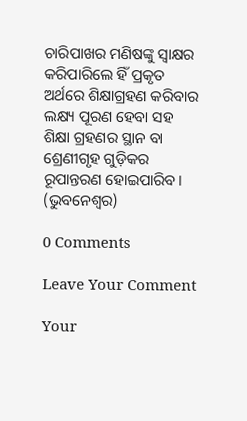ଚାରିପାଖର ମଣିଷଙ୍କୁ ସ୍ବାକ୍ଷର କରିପାରିଲେ ହିଁ ପ୍ରକୃତ ଅର୍ଥରେ ଶିକ୍ଷାଗ୍ରହଣ କରିବାର ଲକ୍ଷ୍ୟ ପୂରଣ ହେବା ସହ ଶିକ୍ଷା ଗ୍ରହଣର ସ୍ଥାନ ବା ଶ୍ରେଣୀଗୃହ ଗୁଡ଼ିକର ରୂପାନ୍ତରଣ ହୋଇପାରିବ। (ଭୁବନେଶ୍ୱର)

0 Comments

Leave Your Comment

Your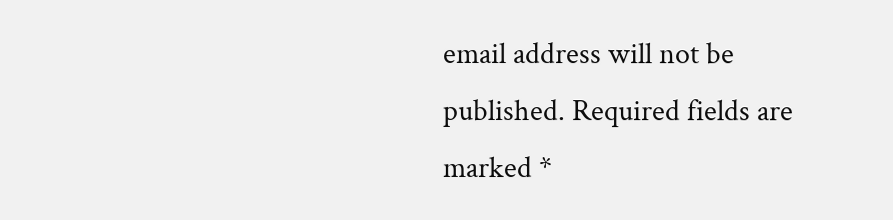email address will not be published. Required fields are marked *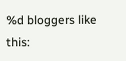%d bloggers like this: